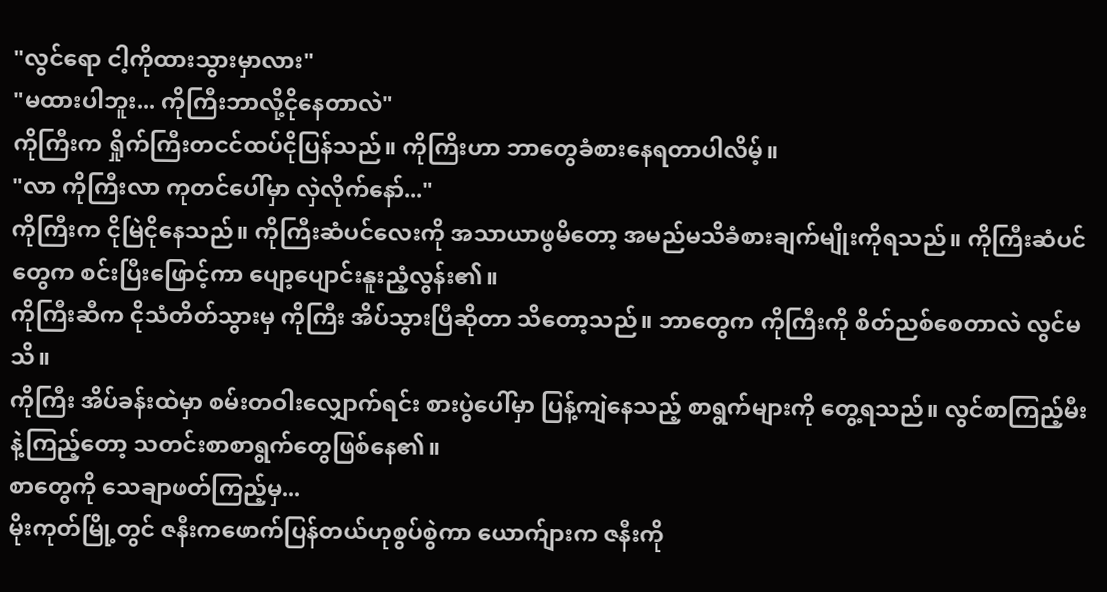"လွင်ရော ငါ့ကိုထားသွားမှာလား"
"မထားပါဘူး... ကိုကြီးဘာလို့ငိုနေတာလဲ"
ကိုကြီးက ရှိုက်ကြီးတငင်ထပ်ငိုပြန်သည်။ ကိုကြိးဟာ ဘာတွေခံစားနေရတာပါလိမ့်။
"လာ ကိုကြီးလာ ကုတင်ပေါ်မှာ လှဲလိုက်နော်..."
ကိုကြီးက ငိုမြဲငိုနေသည်။ ကိုကြီးဆံပင်လေးကို အသာယာဖွမိတော့ အမည်မသိခံစားချက်မျိုးကိုရသည်။ ကိုကြီးဆံပင်တွေက စင်းပြီးဖြောင့်ကာ ပျော့ပျောင်းနူးညံ့လွန်း၏။
ကိုကြီးဆီက ငိုသံတိတ်သွားမှ ကိုကြီး အိပ်သွားပြီဆိုတာ သိတော့သည်။ ဘာတွေက ကိုကြီးကို စိတ်ညစ်စေတာလဲ လွင်မသိ။
ကိုကြီး အိပ်ခန်းထဲမှာ စမ်းတဝါးလျှောက်ရင်း စားပွဲပေါ်မှာ ပြန့်ကျဲနေသည့် စာရွက်များကို တွေ့ရသည်။ လွင်စာကြည့်မီးနဲ့ကြည့်တော့ သတင်းစာစာရွက်တွေဖြစ်နေ၏။
စာတွေကို သေချာဖတ်ကြည့်မှ...
မိုးကုတ်မြို့တွင် ဇနီးကဖောက်ပြန်တယ်ဟုစွပ်စွဲကာ ယောက်ျားက ဇနီးကို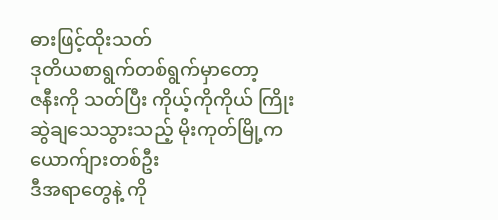ဓားဖြင့်ထိုးသတ်
ဒုတိယစာရွက်တစ်ရွက်မှာတော့
ဇနီးကို သတ်ပြီး ကိုယ့်ကိုကိုယ် ကြိုးဆွဲချသေသွားသည့် မိုးကုတ်မြို့က ယောက်ျားတစ်ဦး
ဒီအရာတွေနဲ့ ကို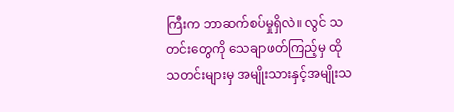ကြီးက ဘာဆက်စပ်မှုရှိလဲ။ လွင် သတင်းတွေကို သေချာဖတ်ကြည့်မှ ထိုသတင်းများမှ အမျိုးသားနှင့်အမျိုးသ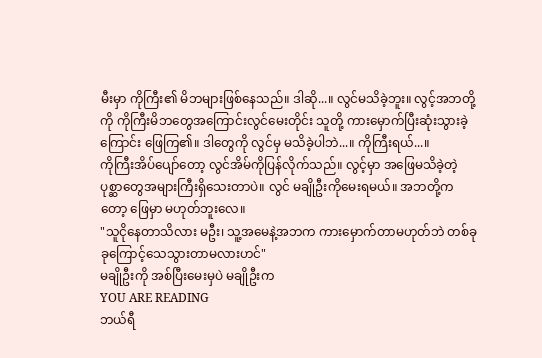မီးမှာ ကိုကြီး၏ မိဘများဖြစ်နေသည်။ ဒါဆို...။ လွင်မသိခဲ့ဘူး။ လွင့်အဘတို့ကို ကိုကြီးမိဘတွေအကြောင်းလွင်မေးတိုင်း သူတို့ ကားမှောက်ပြီးဆုံးသွားခဲ့ကြောင်း ဖြေကြ၏။ ဒါတွေကို လွင်မှ မသိခဲ့ပါဘဲ...။ ကိုကြီးရယ်...။
ကိုကြီးအိပ်ပျော်တော့ လွင်အိမ်ကိုပြန်လိုက်သည်။ လွင့်မှာ အဖြေမသိခဲ့တဲ့ ပုစ္ဆာတွေအများကြီးရှိသေးတာပဲ။ လွင် မချိုဦးကိုမေးရမယ်။ အဘတို့ကတော့ ဖြေမှာ မဟုတ်ဘူးလေ။
"သူငိုနေတာသိလား မဦး၊ သူ့အမေနဲ့အဘက ကားမှောက်တာမဟုတ်ဘဲ တစ်ခုခုကြောင့်သေသွားတာမလားဟင်"
မချိုဦးကို အစ်ပြီးမေးမှပဲ မချိုဦးက
YOU ARE READING
ဘယ်ရီ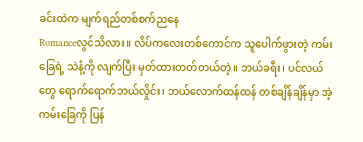ခင်းထဲက မျက်ရည်တစ်စက်ညနေ
Romanceလွင်သိလား။ လိပ်ကလေးတစ်ကောင်က သူပေါက်ဖွားတဲ့ ကမ်းခြေရဲ့ သဲနံ့ကို လျက်ပြီး မှတ်ထားတတ်တယ်တဲ့။ ဘယ်ခရီး၊ ပင်လယ်တွေ ရောက်ရောက်ဘယ်လှိုင်း၊ ဘယ်လောက်ထန်ထန် တစ်ချိန်ချိန်မှာ အဲ့ကမ်းခြေကို ပြန်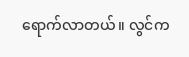ရောက်လာတယ်။ လွင်က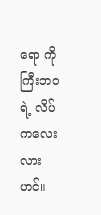ရော ကိုကြီးဘဝရဲ့ လိပ်ကလေးလားဟင်။